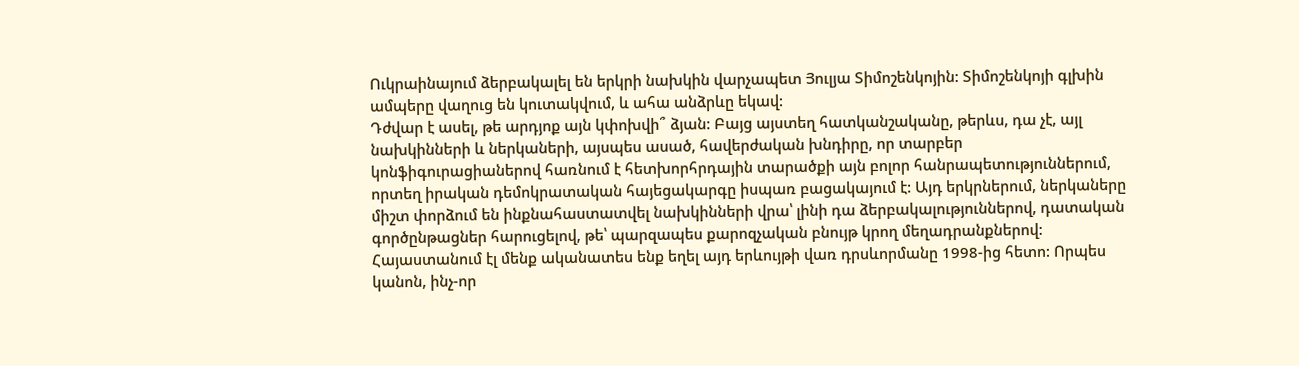Ուկրաինայում ձերբակալել են երկրի նախկին վարչապետ Յուլյա Տիմոշենկոյին: Տիմոշենկոյի գլխին ամպերը վաղուց են կուտակվում, և ահա անձրևը եկավ:
Դժվար է ասել, թե արդյոք այն կփոխվի՞ ձյան: Բայց այստեղ հատկանշականը, թերևս, դա չէ, այլ նախկինների և ներկաների, այսպես ասած, հավերժական խնդիրը, որ տարբեր կոնֆիգուրացիաներով հառնում է հետխորհրդային տարածքի այն բոլոր հանրապետություններում, որտեղ իրական դեմոկրատական հայեցակարգը իսպառ բացակայում է: Այդ երկրներում, ներկաները միշտ փորձում են ինքնահաստատվել նախկինների վրա՝ լինի դա ձերբակալություններով, դատական գործընթացներ հարուցելով, թե՝ պարզապես քարոզչական բնույթ կրող մեղադրանքներով:
Հայաստանում էլ մենք ականատես ենք եղել այդ երևույթի վառ դրսևորմանը 1998-ից հետո: Որպես կանոն, ինչ-որ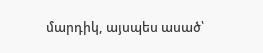մարդիկ, այսպես ասած՝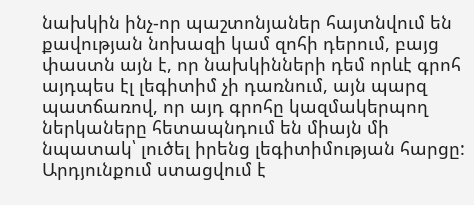նախկին ինչ-որ պաշտոնյաներ հայտնվում են քավության նոխազի կամ զոհի դերում, բայց փաստն այն է, որ նախկինների դեմ որևէ գրոհ այդպես էլ լեգիտիմ չի դառնում, այն պարզ պատճառով, որ այդ գրոհը կազմակերպող ներկաները հետապնդում են միայն մի նպատակ՝ լուծել իրենց լեգիտիմության հարցը:
Արդյունքում ստացվում է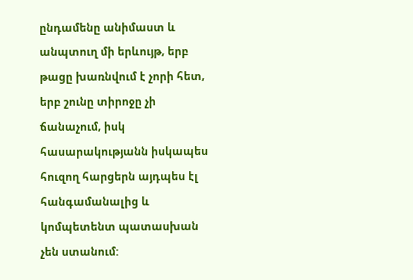ընդամենը անիմաստ և անպտուղ մի երևույթ, երբ թացը խառնվում է չորի հետ, երբ շունը տիրոջը չի ճանաչում, իսկ հասարակությանն իսկապես հուզող հարցերն այդպես էլ հանգամանալից և կոմպետենտ պատասխան չեն ստանում: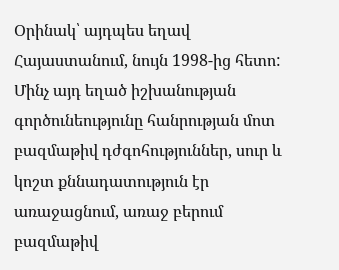Օրինակ՝ այդպես եղավ Հայաստանում, նույն 1998-ից հետո: Մինչ այդ եղած իշխանության գործունեությունը հանրության մոտ բազմաթիվ դժգոհություններ, սուր և կոշտ քննադատություն էր առաջացնում, առաջ բերում բազմաթիվ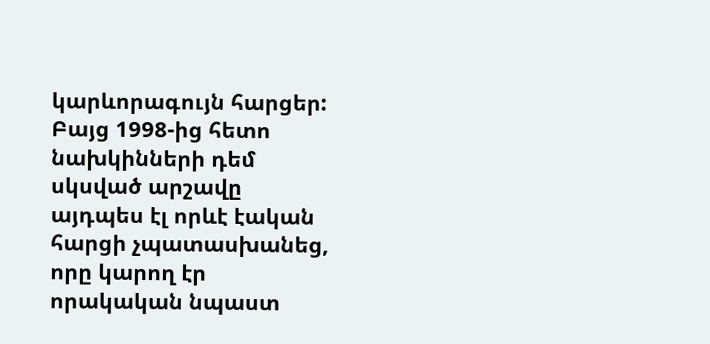կարևորագույն հարցեր: Բայց 1998-ից հետո նախկինների դեմ սկսված արշավը այդպես էլ որևէ էական հարցի չպատասխանեց, որը կարող էր որակական նպաստ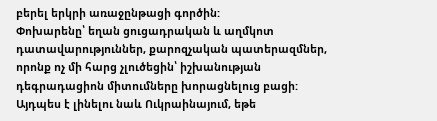բերել երկրի առաջընթացի գործին:
Փոխարենը՝ եղան ցուցադրական և աղմկոտ դատավարություններ, քարոզչական պատերազմներ, որոնք ոչ մի հարց չլուծեցին՝ իշխանության դեգրադացիոն միտումները խորացնելուց բացի: Այդպես է լինելու նաև Ուկրաինայում, եթե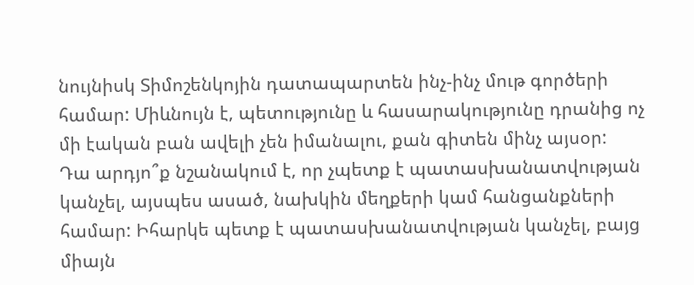նույնիսկ Տիմոշենկոյին դատապարտեն ինչ-ինչ մութ գործերի համար: Միևնույն է, պետությունը և հասարակությունը դրանից ոչ մի էական բան ավելի չեն իմանալու, քան գիտեն մինչ այսօր:
Դա արդյո՞ք նշանակում է, որ չպետք է պատասխանատվության կանչել, այսպես ասած, նախկին մեղքերի կամ հանցանքների համար: Իհարկե պետք է պատասխանատվության կանչել, բայց միայն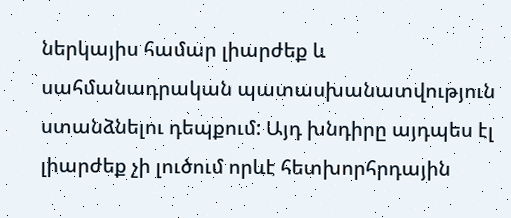ներկայիս համար լիարժեք և սահմանադրական պատասխանատվություն ստանձնելու դեպքում: Այդ խնդիրը այդպես էլ լիարժեք չի լուծում որևէ հետխորհրդային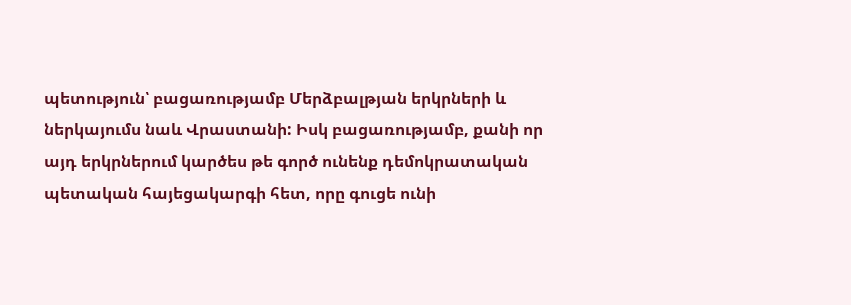պետություն՝ բացառությամբ Մերձբալթյան երկրների և ներկայումս նաև Վրաստանի: Իսկ բացառությամբ, քանի որ այդ երկրներում կարծես թե գործ ունենք դեմոկրատական պետական հայեցակարգի հետ, որը գուցե ունի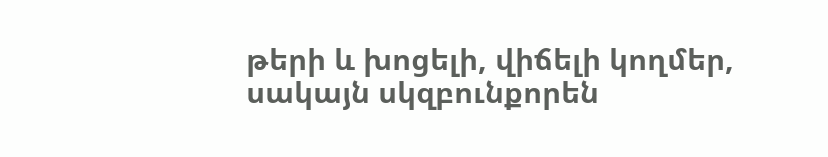թերի և խոցելի, վիճելի կողմեր, սակայն սկզբունքորեն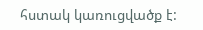հստակ կառուցվածք է: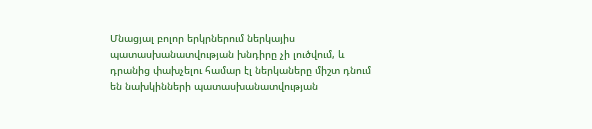Մնացյալ բոլոր երկրներում ներկայիս պատասխանատվության խնդիրը չի լուծվում, և դրանից փախչելու համար էլ ներկաները միշտ դնում են նախկինների պատասխանատվության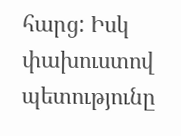հարց: Իսկ փախուստով պետությունը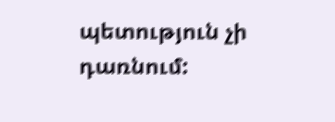պետություն չի դառնում: